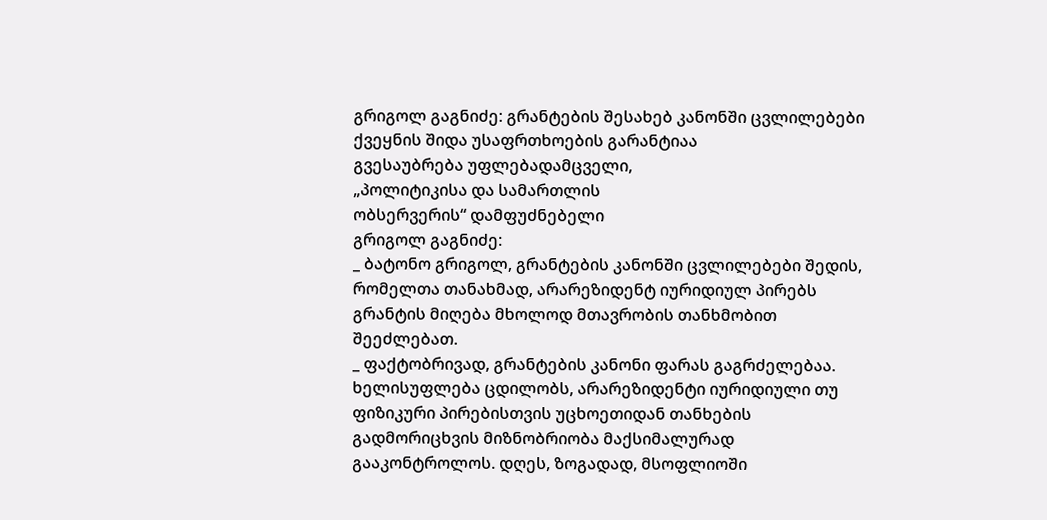გრიგოლ გაგნიძე: გრანტების შესახებ კანონში ცვლილებები ქვეყნის შიდა უსაფრთხოების გარანტიაა
გვესაუბრება უფლებადამცველი,
„პოლიტიკისა და სამართლის
ობსერვერის“ დამფუძნებელი
გრიგოლ გაგნიძე:
_ ბატონო გრიგოლ, გრანტების კანონში ცვლილებები შედის, რომელთა თანახმად, არარეზიდენტ იურიდიულ პირებს გრანტის მიღება მხოლოდ მთავრობის თანხმობით შეეძლებათ.
_ ფაქტობრივად, გრანტების კანონი ფარას გაგრძელებაა. ხელისუფლება ცდილობს, არარეზიდენტი იურიდიული თუ ფიზიკური პირებისთვის უცხოეთიდან თანხების გადმორიცხვის მიზნობრიობა მაქსიმალურად გააკონტროლოს. დღეს, ზოგადად, მსოფლიოში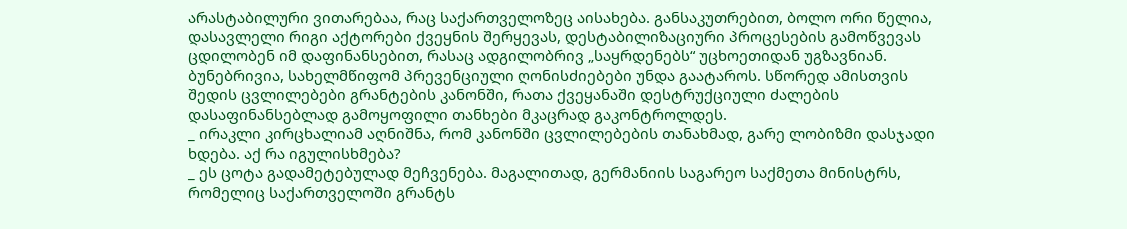არასტაბილური ვითარებაა, რაც საქართველოზეც აისახება. განსაკუთრებით, ბოლო ორი წელია, დასავლელი რიგი აქტორები ქვეყნის შერყევას, დესტაბილიზაციური პროცესების გამოწვევას ცდილობენ იმ დაფინანსებით, რასაც ადგილობრივ „საყრდენებს“ უცხოეთიდან უგზავნიან.
ბუნებრივია, სახელმწიფომ პრევენციული ღონისძიებები უნდა გაატაროს. სწორედ ამისთვის შედის ცვლილებები გრანტების კანონში, რათა ქვეყანაში დესტრუქციული ძალების დასაფინანსებლად გამოყოფილი თანხები მკაცრად გაკონტროლდეს.
_ ირაკლი კირცხალიამ აღნიშნა, რომ კანონში ცვლილებების თანახმად, გარე ლობიზმი დასჯადი ხდება. აქ რა იგულისხმება?
_ ეს ცოტა გადამეტებულად მეჩვენება. მაგალითად, გერმანიის საგარეო საქმეთა მინისტრს, რომელიც საქართველოში გრანტს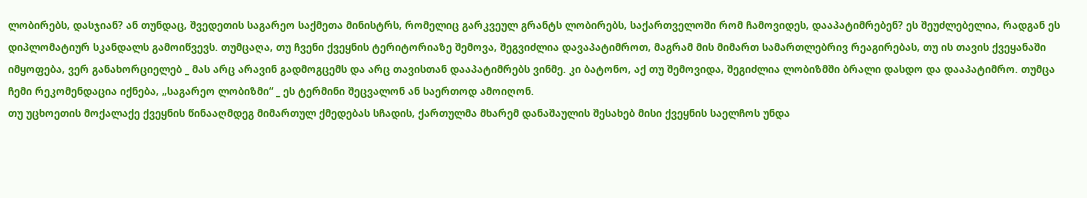ლობირებს, დასჯიან? ან თუნდაც, შვედეთის საგარეო საქმეთა მინისტრს, რომელიც გარკვეულ გრანტს ლობირებს, საქართველოში რომ ჩამოვიდეს, დააპატიმრებენ? ეს შეუძლებელია, რადგან ეს დიპლომატიურ სკანდალს გამოიწვევს. თუმცაღა, თუ ჩვენი ქვეყნის ტერიტორიაზე შემოვა, შეგვიძლია დავაპატიმროთ, მაგრამ მის მიმართ სამართლებრივ რეაგირებას, თუ ის თავის ქვეყანაში იმყოფება, ვერ განახორციელებ _ მას არც არავინ გადმოგცემს და არც თავისთან დააპატიმრებს ვინმე. კი ბატონო, აქ თუ შემოვიდა, შეგიძლია ლობიზმში ბრალი დასდო და დააპატიმრო. თუმცა ჩემი რეკომენდაცია იქნება, „საგარეო ლობიზმი“ _ ეს ტერმინი შეცვალონ ან საერთოდ ამოიღონ.
თუ უცხოეთის მოქალაქე ქვეყნის წინააღმდეგ მიმართულ ქმედებას სჩადის, ქართულმა მხარემ დანაშაულის შესახებ მისი ქვეყნის საელჩოს უნდა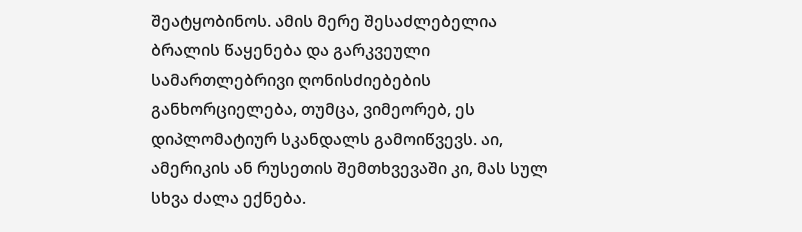შეატყობინოს. ამის მერე შესაძლებელია ბრალის წაყენება და გარკვეული სამართლებრივი ღონისძიებების განხორციელება, თუმცა, ვიმეორებ, ეს დიპლომატიურ სკანდალს გამოიწვევს. აი, ამერიკის ან რუსეთის შემთხვევაში კი, მას სულ სხვა ძალა ექნება.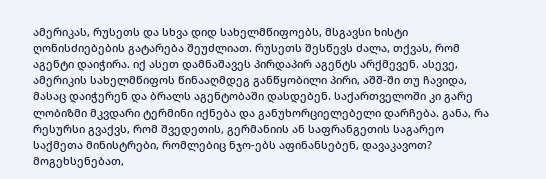ამერიკას, რუსეთს და სხვა დიდ სახელმწიფოებს, მსგავსი ხისტი ღონისძიებების გატარება შეუძლიათ. რუსეთს შესწევს ძალა, თქვას, რომ აგენტი დაიჭირა. იქ ასეთ დამნაშავეს პირდაპირ აგენტს არქმევენ. ასევე, ამერიკის სახელმწიფოს წინააღმდეგ განწყობილი პირი, აშშ-ში თუ ჩავიდა, მასაც დაიჭერენ და ბრალს აგენტობაში დასდებენ. საქართველოში კი გარე ლობიზმი მკვდარი ტერმინი იქნება და განუხორციელებელი დარჩება. განა, რა რესურსი გვაქვს, რომ შვედეთის, გერმანიის ან საფრანგეთის საგარეო საქმეთა მინისტრები, რომლებიც ნჯო-ებს აფინანსებენ, დავაკავოთ? მოგეხსენებათ,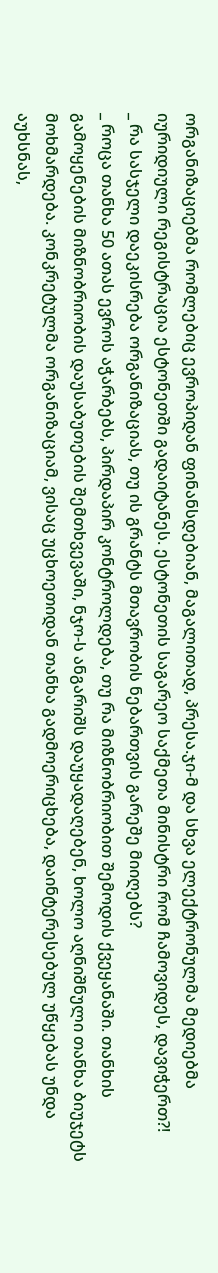ორგანიზაციებმა რომლებიც ევროპიდან ფინანსდებიან, მაგალითად, პრესა.ჯი-მ და სხვა ელექტრონულმა მედიებმა იურიდიული რეგისტრაცია ესტონეთში გადაიტანეს. ესტონეთის საგარეო საქმეთა მინისტრი რომ ჩამოვიდეს, დავიჭერთ?!
_ რა სასჯელი დაეკისრება ორგანიზაციას, თუ ის გრანტს მთავრობის ნებართვის გარეშე მიიღებს?
_ როცა თანხა 50 ათას ევროს აჭარბებს, პირდაპირ კონტროლდება, თუ რა მიზნობრიობით შემოდის ქვეყანაში. თანხის გამოყენების მიზნობრიობის დაუსაბუთების შემთხვევაში, ნჯო-ს ანგარიშს დაუყადაღებენ, ხოლო აღნიშნული თანხა ბიუჯეტს მოხმარდება. კონკრეტულმა ორგანიზაციამ, ვისაც უცხოეთიდან თანხა გადმოერიცხება, დაინტერესებულ უწყებას უნდა აუხსნას,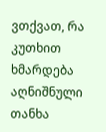ვთქვათ, რა კუთხით ხმარდება აღნიშნული თანხა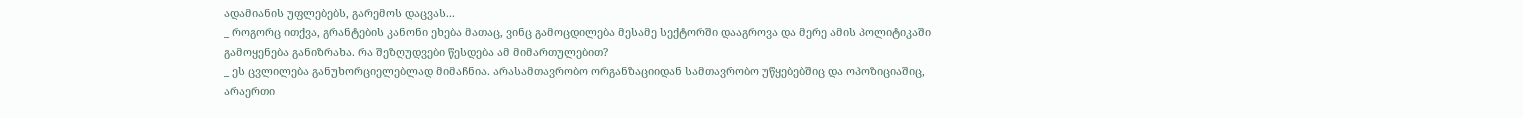ადამიანის უფლებებს, გარემოს დაცვას...
_ როგორც ითქვა, გრანტების კანონი ეხება მათაც, ვინც გამოცდილება მესამე სექტორში დააგროვა და მერე ამის პოლიტიკაში გამოყენება განიზრახა. რა შეზღუდვები წესდება ამ მიმართულებით?
_ ეს ცვლილება განუხორციელებლად მიმაჩნია. არასამთავრობო ორგანზაციიდან სამთავრობო უწყებებშიც და ოპოზიციაშიც, არაერთი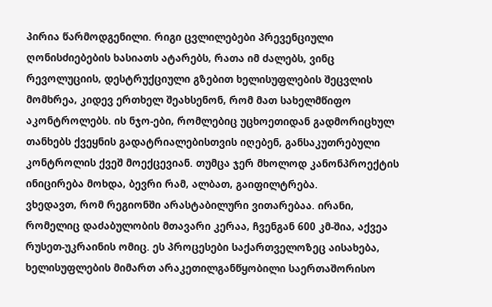პირია წარმოდგენილი. რიგი ცვლილებები პრევენციული ღონისძიებების ხასიათს ატარებს, რათა იმ ძალებს, ვინც რევოლუციის, დესტრუქციული გზებით ხელისუფლების შეცვლის მომხრეა, კიდევ ერთხელ შეახსენონ, რომ მათ სახელმწიფო აკონტროლებს. ის ნჯო-ები, რომლებიც უცხოეთიდან გადმორიცხულ თანხებს ქვეყნის გადატრიალებისთვის იღებენ, განსაკუთრებული კონტროლის ქვეშ მოექცევიან. თუმცა ჯერ მხოლოდ კანონპროექტის ინიცირება მოხდა, ბევრი რამ, ალბათ, გაიფილტრება.
ვხედავთ, რომ რეგიონში არასტაბილური ვითარებაა. ირანი, რომელიც დაძაბულობის მთავარი კერაა, ჩვენგან 600 კმ-შია, აქვეა რუსეთ-უკრაინის ომიც. ეს პროცესები საქართველოზეც აისახება, ხელისუფლების მიმართ არაკეთილგანწყობილი საერთაშორისო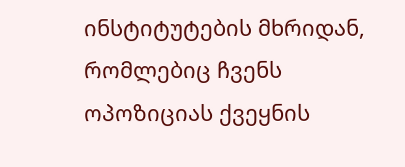ინსტიტუტების მხრიდან, რომლებიც ჩვენს ოპოზიციას ქვეყნის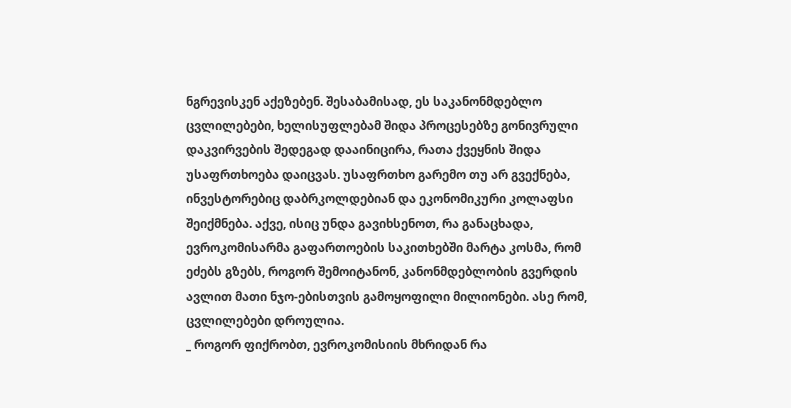ნგრევისკენ აქეზებენ. შესაბამისად, ეს საკანონმდებლო ცვლილებები, ხელისუფლებამ შიდა პროცესებზე გონივრული დაკვირვების შედეგად დააინიცირა, რათა ქვეყნის შიდა უსაფრთხოება დაიცვას. უსაფრთხო გარემო თუ არ გვექნება, ინვესტორებიც დაბრკოლდებიან და ეკონომიკური კოლაფსი შეიქმნება. აქვე, ისიც უნდა გავიხსენოთ, რა განაცხადა, ევროკომისარმა გაფართოების საკითხებში მარტა კოსმა, რომ ეძებს გზებს, როგორ შემოიტანონ, კანონმდებლობის გვერდის ავლით მათი ნჯო-ებისთვის გამოყოფილი მილიონები. ასე რომ, ცვლილებები დროულია.
_ როგორ ფიქრობთ, ევროკომისიის მხრიდან რა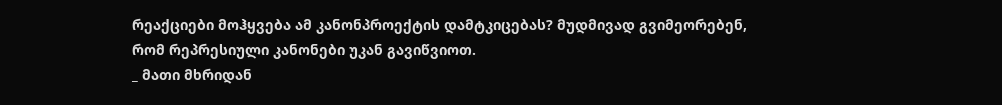რეაქციები მოჰყვება ამ კანონპროექტის დამტკიცებას? მუდმივად გვიმეორებენ, რომ რეპრესიული კანონები უკან გავიწვიოთ.
_ მათი მხრიდან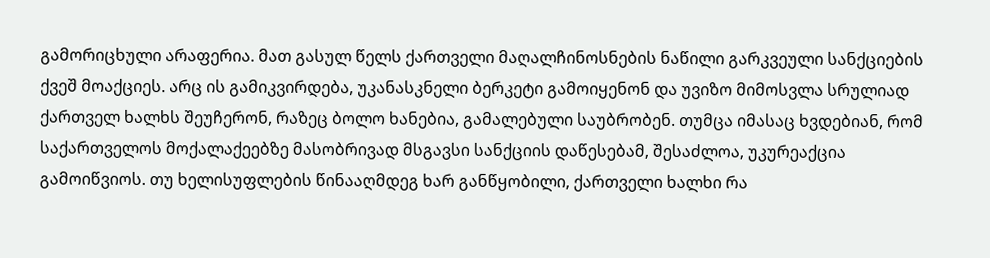გამორიცხული არაფერია. მათ გასულ წელს ქართველი მაღალჩინოსნების ნაწილი გარკვეული სანქციების ქვეშ მოაქციეს. არც ის გამიკვირდება, უკანასკნელი ბერკეტი გამოიყენონ და უვიზო მიმოსვლა სრულიად ქართველ ხალხს შეუჩერონ, რაზეც ბოლო ხანებია, გამალებული საუბრობენ. თუმცა იმასაც ხვდებიან, რომ საქართველოს მოქალაქეებზე მასობრივად მსგავსი სანქციის დაწესებამ, შესაძლოა, უკურეაქცია გამოიწვიოს. თუ ხელისუფლების წინააღმდეგ ხარ განწყობილი, ქართველი ხალხი რა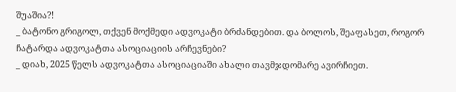შუაშია?!
_ ბატონო გრიგოლ, თქვენ მოქმედი ადვოკატი ბრძანდებით. და ბოლოს, შეაფასეთ, როგორ ჩატარდა ადვოკატთა ასოციაციის არჩევნები?
_ დიახ, 2025 წელს ადვოკატთა ასოციაციაში ახალი თავმჯდომარე ავირჩიეთ.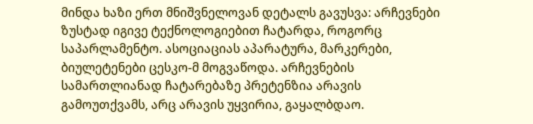მინდა ხაზი ერთ მნიშვნელოვან დეტალს გავუსვა: არჩევნები ზუსტად იგივე ტექნოლოგიებით ჩატარდა, როგორც საპარლამენტო. ასოციაციას აპარატურა, მარკერები, ბიულეტენები ცესკო-მ მოგვაწოდა. არჩევნების სამართლიანად ჩატარებაზე პრეტენზია არავის გამოუთქვამს, არც არავის უყვირია, გაყალბდაო.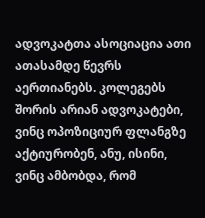ადვოკატთა ასოციაცია ათი ათასამდე წევრს აერთიანებს. კოლეგებს შორის არიან ადვოკატები, ვინც ოპოზიციურ ფლანგზე აქტიურობენ, ანუ, ისინი, ვინც ამბობდა, რომ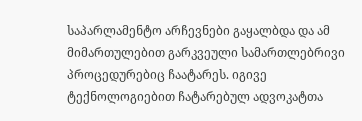საპარლამენტო არჩევნები გაყალბდა და ამ მიმართულებით გარკვეული სამართლებრივი პროცედურებიც ჩაატარეს. იგივე ტექნოლოგიებით ჩატარებულ ადვოკატთა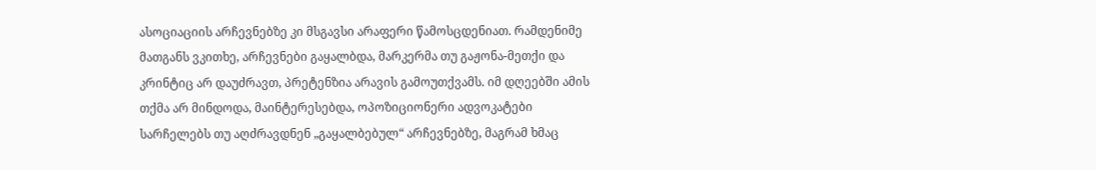ასოციაციის არჩევნებზე კი მსგავსი არაფერი წამოსცდენიათ. რამდენიმე მათგანს ვკითხე, არჩევნები გაყალბდა, მარკერმა თუ გაჟონა-მეთქი და კრინტიც არ დაუძრავთ, პრეტენზია არავის გამოუთქვამს. იმ დღეებში ამის თქმა არ მინდოდა, მაინტერესებდა, ოპოზიციონერი ადვოკატები სარჩელებს თუ აღძრავდნენ „გაყალბებულ“ არჩევნებზე, მაგრამ ხმაც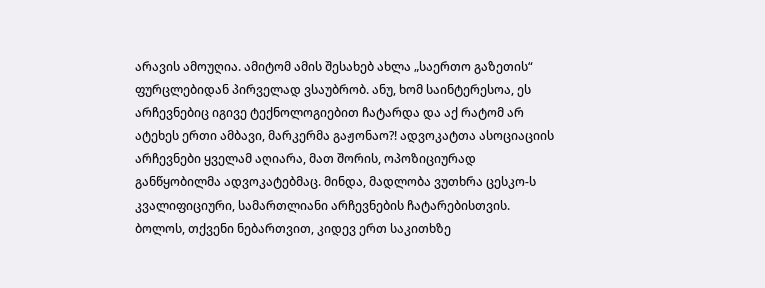არავის ამოუღია. ამიტომ ამის შესახებ ახლა „საერთო გაზეთის“ ფურცლებიდან პირველად ვსაუბრობ. ანუ, ხომ საინტერესოა, ეს არჩევნებიც იგივე ტექნოლოგიებით ჩატარდა და აქ რატომ არ ატეხეს ერთი ამბავი, მარკერმა გაჟონაო?! ადვოკატთა ასოციაციის არჩევნები ყველამ აღიარა, მათ შორის, ოპოზიციურად განწყობილმა ადვოკატებმაც. მინდა, მადლობა ვუთხრა ცესკო-ს კვალიფიციური, სამართლიანი არჩევნების ჩატარებისთვის.
ბოლოს, თქვენი ნებართვით, კიდევ ერთ საკითხზე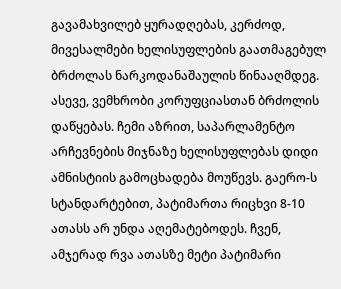გავამახვილებ ყურადღებას, კერძოდ, მივესალმები ხელისუფლების გაათმაგებულ ბრძოლას ნარკოდანაშაულის წინააღმდეგ.
ასევე, ვემხრობი კორუფციასთან ბრძოლის დაწყებას. ჩემი აზრით, საპარლამენტო არჩევნების მიჯნაზე ხელისუფლებას დიდი ამნისტიის გამოცხადება მოუწევს. გაერო-ს სტანდარტებით, პატიმართა რიცხვი 8-10 ათასს არ უნდა აღემატებოდეს. ჩვენ, ამჯერად რვა ათასზე მეტი პატიმარი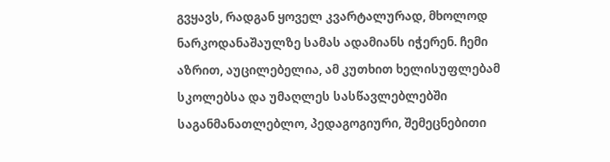გვყავს, რადგან ყოველ კვარტალურად, მხოლოდ ნარკოდანაშაულზე სამას ადამიანს იჭერენ. ჩემი აზრით, აუცილებელია, ამ კუთხით ხელისუფლებამ სკოლებსა და უმაღლეს სასწავლებლებში საგანმანათლებლო, პედაგოგიური, შემეცნებითი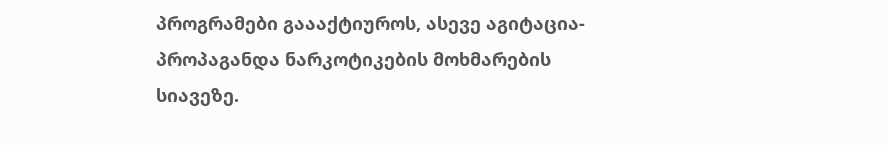პროგრამები გაააქტიუროს, ასევე აგიტაცია-პროპაგანდა ნარკოტიკების მოხმარების სიავეზე.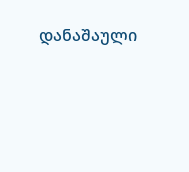დანაშაული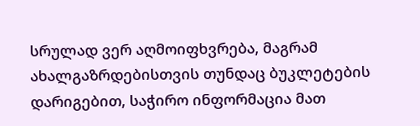სრულად ვერ აღმოიფხვრება, მაგრამ ახალგაზრდებისთვის თუნდაც ბუკლეტების დარიგებით, საჭირო ინფორმაცია მათ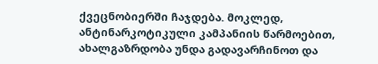ქვეცნობიერში ჩაჯდება. მოკლედ, ანტინარკოტიკული კამპანიის წარმოებით, ახალგაზრდობა უნდა გადავარჩინოთ და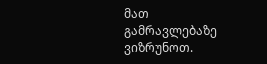მათ გამრავლებაზე ვიზრუნოთ.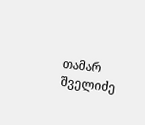თამარ შველიძე